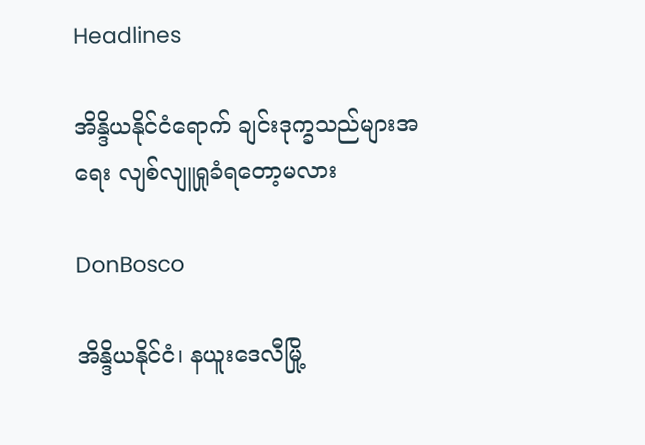Headlines

အိန္ဒိယနိုင်ငံရောက် ချင်းဒုက္ခသည်များအရေး လျစ်လျူရှုခံရတော့မလား

DonBosco

အိန္ဒိယနိုင်ငံ၊ နယူးဒေလီမြို့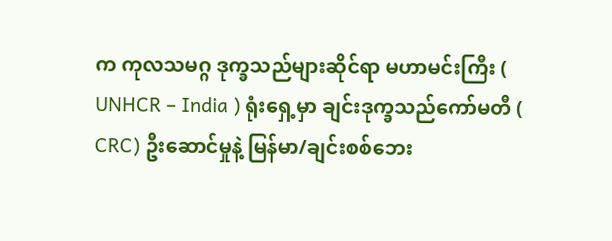က ကုလသမဂ္ဂ ဒုက္ခသည်များဆိုင်ရာ မဟာမင်းကြီး ( UNHCR – India ) ရုံးရှေ့မှာ ချင်းဒုက္ခသည်ကော်မတီ ( CRC) ဦးဆောင်မှုနဲ့ မြန်မာ/ချင်းစစ်ဘေး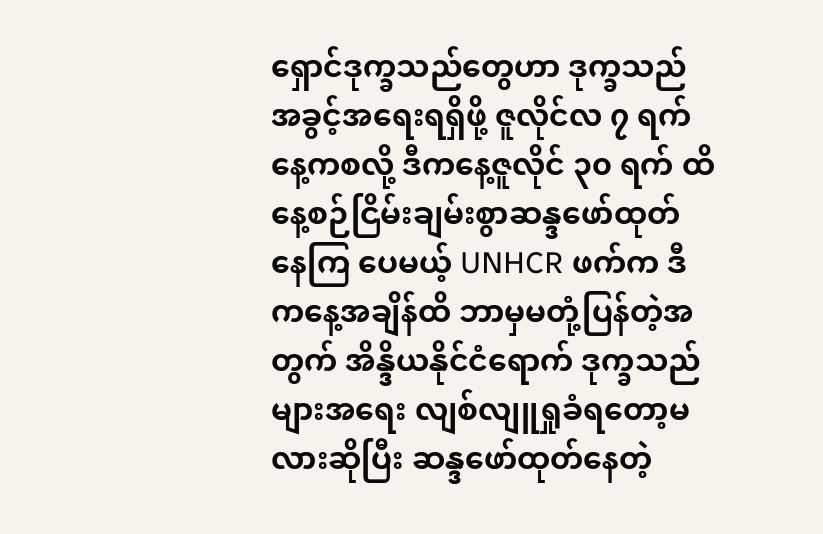ရှောင်ဒုက္ခသည်တွေဟာ ဒုက္ခသည်အခွင့်အရေးရရှိဖို့ ဇူလိုင်လ ၇ ရက်နေ့ကစလို့ ဒီကနေ့ဇူလိုင် ၃၀ ရက် ထိ နေ့စဉ်ငြိမ်းချမ်းစွာဆန္ဒဖော်ထုတ်နေကြ ပေမယ့် UNHCR ဖက်က ဒီကနေ့အချိန်ထိ ဘာမှမတုံ့ပြန်တဲ့အတွက် အိန္ဒိယနိုင်ငံရောက် ဒုက္ခသည်များအရေး လျစ်လျူရှုခံရတော့မလားဆိုပြီး ဆန္ဒဖော်ထုတ်နေတဲ့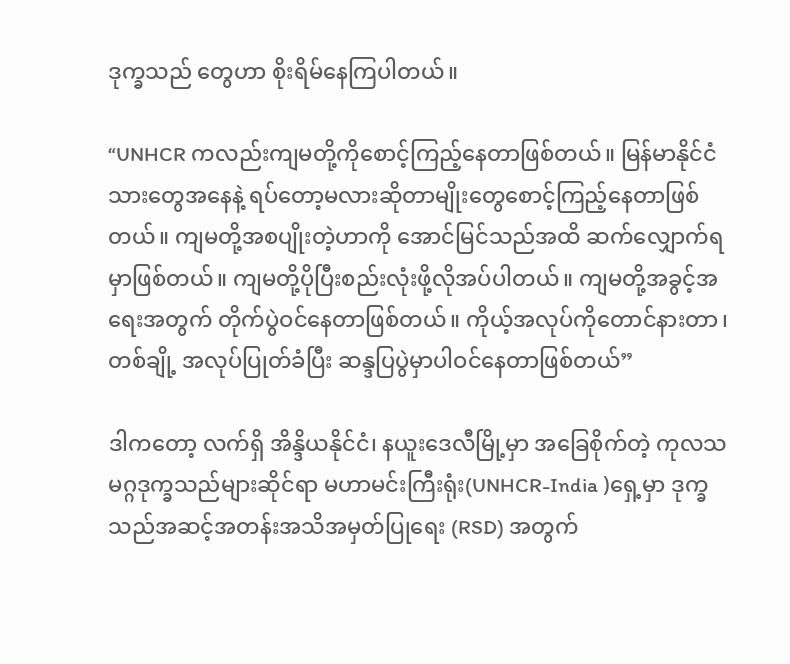ဒုက္ခသည် တွေဟာ စိုးရိမ်နေကြပါတယ်။

“UNHCR ကလည်းကျမတို့ကိုစောင့်ကြည့်နေတာဖြစ်တယ်။ မြန်မာနိုင်ငံသားတွေအနေနဲ့ ရပ်တော့မလားဆိုတာမျိုးတွေစောင့်ကြည့်နေတာဖြစ်တယ်။ ကျမတို့အစပျိုးတဲ့ဟာကို အောင်မြင်သည်အထိ ဆက်လျှောက်ရမှာဖြစ်တယ်။ ကျမတို့ပိုပြီးစည်းလုံးဖို့လိုအပ်ပါတယ်။ ကျမတို့အခွင့်အရေးအတွက် တိုက်ပွဲဝင်နေတာဖြစ်တယ်။ ကိုယ့်အလုပ်ကိုတောင်နားတာ၊ တစ်ချို့ အလုပ်ပြုတ်ခံပြီး ဆန္ဒပြပွဲမှာပါဝင်နေတာဖြစ်တယ်”

ဒါကတော့ လက်ရှိ အိန္ဒိယနိုင်ငံ၊ နယူးဒေလီမြို့မှာ အခြေစိုက်တဲ့ ကုလသမဂ္ဂဒုက္ခသည်များဆိုင်ရာ မဟာမင်းကြီးရုံး(UNHCR-India )ရှေ့မှာ ဒုက္ခသည်အဆင့်အတန်းအသိအမှတ်ပြုရေး (RSD) အတွက်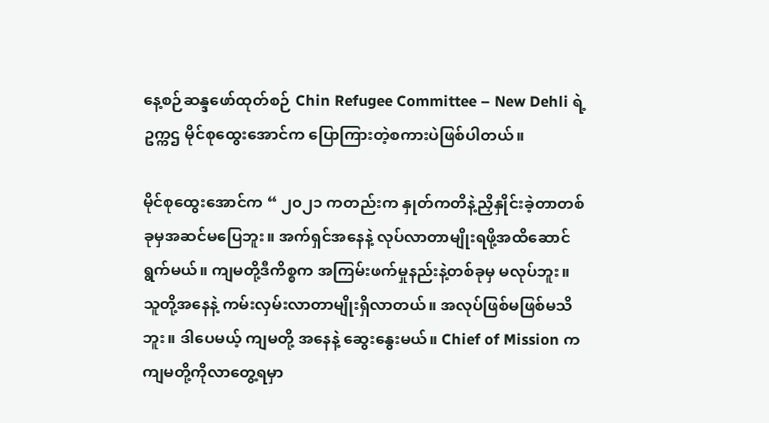နေ့စဉ်ဆန္ဒဖော်ထုတ်စဉ် Chin Refugee Committee – New Dehli ရဲ့ဥက္ကဌ မိုင်စုထွေးအောင်က ပြောကြားတဲ့စကားပဲဖြစ်ပါတယ်။

မိုင်စုထွေးအောင်က “ ၂၀၂၁ ကတည်းက နှုတ်ကတိနဲ့ညှိနှိုင်းခဲ့တာတစ်ခုမှအဆင်မပြေဘူး။ အက်ရှင်အနေနဲ့ လုပ်လာတာမျိုးရဖို့အထိဆောင်ရွက်မယ်။ ကျမတို့ဒီကိစ္စက အကြမ်းဖက်မှုနည်းနဲ့တစ်ခုမှ မလုပ်ဘူး။ သူတို့အနေနဲ့ ကမ်းလှမ်းလာတာမျိုးရှိလာတယ်။ အလုပ်ဖြစ်မဖြစ်မသိဘူး။ ဒါပေမယ့် ကျမတို့ အနေနဲ့ ဆွေးနွေးမယ်။ Chief of Mission ကကျမတို့ကိုလာတွေ့ရမှာ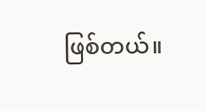ဖြစ်တယ်။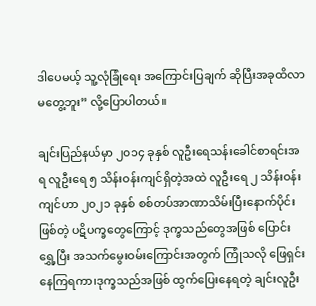ဒါပေမယ့် သူ့လုံခြုံရေး အကြောင်းပြချက် ဆိုပြီးအခုထိလာမတွေ့ဘူး” လို့ပြောပါတယ်။

ချင်းပြည်နယ်မှာ ၂၀၁၄ ခုနှစ် လူဦးရေသန်းခေါင်စာရင်းအရ လူဦးရေ ၅ သိန်းဝန်းကျင်ရှိတဲ့အထဲ လူဦးရေ ၂ သိန်းဝန်းကျင်ဟာ ၂၀၂၁ ခုနှစ် စစ်တပ်အာဏာသိမ်းပြီးနောက်ပိုင်းဖြစ်တဲ့ ပဋိပက္ခတွေကြောင့် ဒုက္ခသည်တွေအဖြစ် ပြောင်းရွှေ့ပြီး အသက်မွေးဝမ်းကြောင်းအတွက် ကြုံသလို ဖြေရှင်းနေကြရကာ၊ဒုက္ခသည်အဖြစ် ထွက်ပြေးနေရတဲ့ ချင်းလူဦး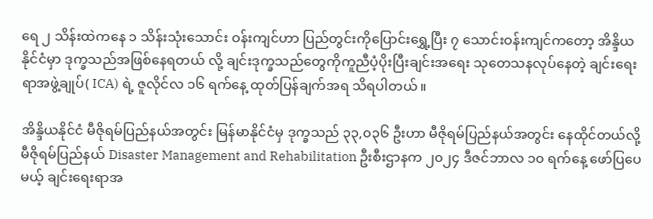ရေ ၂ သိန်းထဲကနေ ၁ သိန်းသုံးသောင်း ဝန်းကျင်ဟာ ပြည်တွင်းကိုပြောင်းရွှေ့ပြီး ၇ သောင်းဝန်းကျင်ကတော့ အိန္ဒိယနိုင်ငံမှာ ဒုက္ခသည်အဖြစ်နေရတယ် လို့ ချင်းဒုက္ခသည်တွေကိုကူညီပံ့ပိုးပြီးချင်းအရေး သုတေသနလုပ်နေတဲ့ ချင်းရေးရာအဖွဲ့ချုပ်( ICA) ရဲ့ ဇူလိုင်လ ၁၆ ရက်နေ့ ထုတ်ပြန်ချက်အရ သိရပါတယ်။

အိန္ဒိယနိုင်ငံ မီဇိုရမ်ပြည်နယ်အတွင်း မြန်မာနိုင်ငံမှ ဒုက္ခသည် ၃၃,၀၃၆ ဦးဟာ မီဇိုရမ်ပြည်နယ်အတွင်း နေထိုင်တယ်လို့ မီဇိုရမ်ပြည်နယ် Disaster Management and Rehabilitation ဦးစီးဌာနက ၂၀၂၄ ဒီဇင်ဘာလ ၁၀ ရက်နေ့ ဖော်ပြပေမယ့် ချင်းရေးရာအ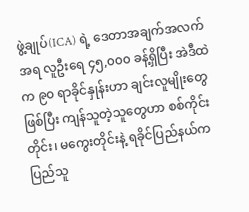ဖွဲ့ချုပ်(ICA) ရဲ့ ဒေတာအချက်အလက်အရ လူဦးရေ ၄၅,၀၀၀ ခန့်ရှိပြီး အဲဒီထဲက ၉၀ ရာခိုင်နှုန်းဟာ ချင်းလူမျိုးတွေဖြစ်ပြီး ကျန်သူတဲ့သူတွေဟာ စစ်ကိုင်းတိုင်း၊ မကွေးတိုင်းနဲ့ ရခိုင်ပြည်နယ်က ပြည်သူ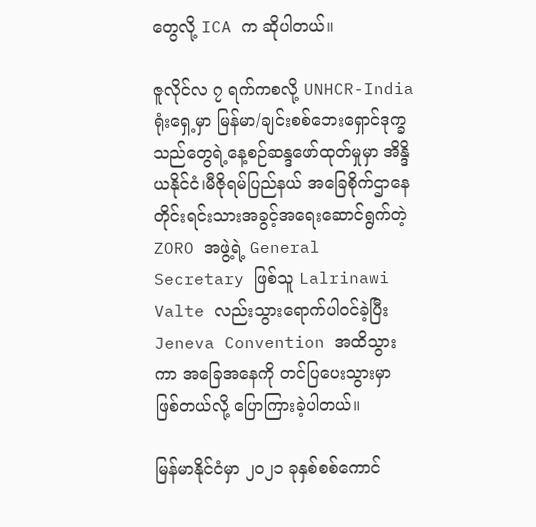တွေလို့ ICA က ဆိုပါတယ်။

ဇူလိုင်လ ၇ ရက်ကစလို့ UNHCR-India ရုံးရှေ့မှာ မြန်မာ/ချင်းစစ်ဘေးရှောင်ဒုက္ခသည်တွေရဲ့နေ့စဉ်ဆန္ဒဖော်ထုတ်မှုမှာ အိန္ဒိယနိုင်ငံ၊မီဇိုရမ်ပြည်နယ် အခြေစိုက်ဌာနေတိုင်းရင်းသားအခွင့်အရေးဆောင်ရွက်တဲ့ ZORO အဖွဲ့ရဲ့ General Secretary ဖြစ်သူ Lalrinawi Valte လည်းသွားရောက်ပါ၀င်ခဲ့ပြီး Jeneva Convention အထိသွားကာ အခြေအနေကို တင်ပြပေးသွားမှာ ဖြစ်တယ်လို့ ပြောကြားခဲ့ပါတယ်။

မြန်မာနိုင်ငံမှာ ၂၀၂၁ ခုနှစ်စစ်ကောင်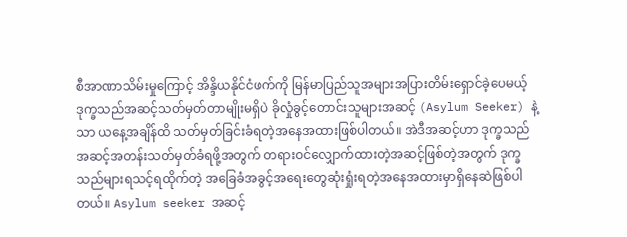စီအာဏာသိမ်းမှုကြောင့် အိန္ဒိယနိုင်ငံဖက်ကို မြန်မာပြည်သူအများအပြားတိမ်းရှောင်ခဲ့ပေမယ့် ဒုက္ခသည်အဆင့်သတ်မှတ်တာမျိုးမရှိပဲ ခိုလှုံခွင့်တောင်းသူများအဆင့် (Asylum Seeker) နဲ့သာ ယနေ့အချိန်ထိ သတ်မှတ်ခြင်းခံရတဲ့အနေအထားဖြစ်ပါတယ်။ အဲဒီအဆင့်ဟာ ဒုက္ခသည်အဆင့်အတန်းသတ်မှတ်ခံရဖို့အတွက် တရားဝင်လျှောက်ထားတဲ့အဆင့်ဖြစ်တဲ့အတွက် ဒုက္ခသည်များရသင့်ရထိုက်တဲ့ အခြေခံအခွင့်အရေးတွေဆုံးရှုံးရတဲ့အနေအထားမှာရှိနေဆဲဖြစ်ပါတယ်။ Asylum seeker အဆင့်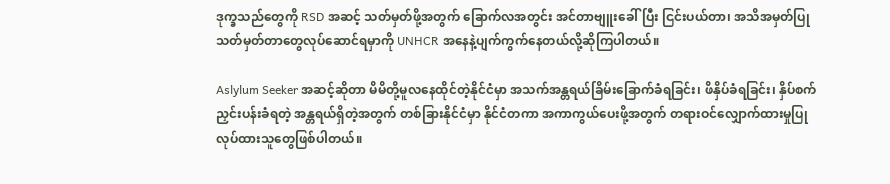ဒုက္ခသည်တွေကို RSD အဆင့် သတ်မှတ်ဖို့အတွက် ခြောက်လအတွင်း အင်တာဗျူးခေါ်ပြီး ငြင်းပယ်တာ၊ အသိအမှတ်ပြုသတ်မှတ်တာတွေလုပ်ဆောင်ရမှာကို UNHCR အနေနဲ့ပျက်ကွက်နေတယ်လို့ဆိုကြပါတယ်။

Aslylum Seeker အဆင့်ဆိုတာ မိမိတို့မူလနေထိုင်တဲ့နိုင်ငံမှာ အသက်အန္တရယ်ခြိမ်းခြောက်ခံရခြင်း၊ ဖိနှိပ်ခံရခြင်း၊ နှိပ်စက်ညှင်းပန်းခံရတဲ့ အန္တရယ်ရှိတဲ့အတွက် တစ်ခြားနိုင်ငံမှာ နိုင်ငံတကာ အကာကွယ်ပေးဖို့အတွက် တရားဝင်လျှောက်ထားမှုပြုလုပ်ထားသူတွေဖြစ်ပါတယ်။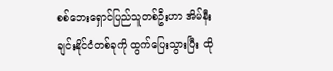စစ်ဘေးရှောင်ပြည်သူတစ်ဦးဟာ အိမ်နီးချင်းနိုင်ငံတစ်ခုကို ထွက်ပြေးသွားပြီး ထို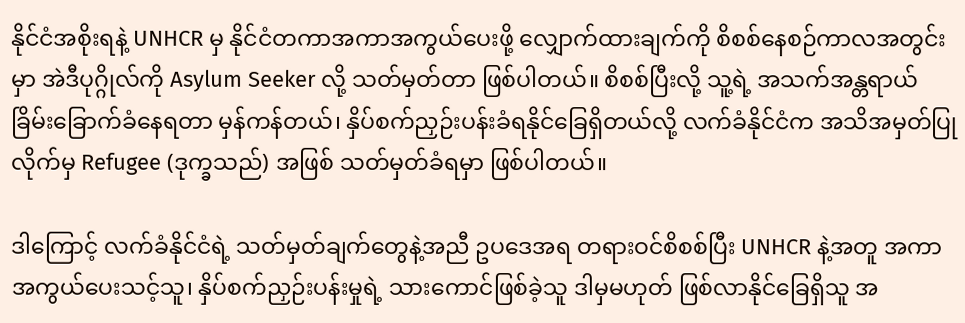နိုင်ငံအစိုးရနဲ့ UNHCR မှ နိုင်ငံတကာအကာအကွယ်ပေးဖို့ လျှောက်ထားချက်ကို စိစစ်နေစဉ်ကာလအတွင်းမှာ အဲဒီပုဂ္ဂိုလ်ကို Asylum Seeker လို့ သတ်မှတ်တာ ဖြစ်ပါတယ်။ စိစစ်ပြီးလို့ သူ့ရဲ့ အသက်အန္တရာယ် ခြိမ်းခြောက်ခံနေရတာ မှန်ကန်တယ်၊ နှိပ်စက်ညှဉ်းပန်းခံရနိုင်ခြေရှိတယ်လို့ လက်ခံနိုင်ငံက အသိအမှတ်ပြုလိုက်မှ Refugee (ဒုက္ခသည်) အဖြစ် သတ်မှတ်ခံရမှာ ဖြစ်ပါတယ်။

ဒါကြောင့် လက်ခံနိုင်ငံရဲ့ သတ်မှတ်ချက်တွေနဲ့အညီ ဥပဒေအရ တရားဝင်စိစစ်ပြီး UNHCR နဲ့အတူ အကာအကွယ်ပေးသင့်သူ၊ နှိပ်စက်ညှဉ်းပန်းမှုရဲ့ သားကောင်ဖြစ်ခဲ့သူ ဒါမှမဟုတ် ဖြစ်လာနိုင်ခြေရှိသူ အ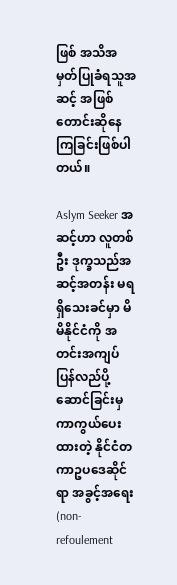ဖြစ် အသိအမှတ်ပြုခံရသူအဆင့် အဖြစ်တောင်းဆိုနေကြခြင်းဖြစ်ပါတယ်။

Aslym Seeker အဆင့်ဟာ လူတစ်ဦး ဒုက္ခသည်အဆင့်အတန်း မရရှိသေးခင်မှာ မိမိနိုင်ငံကို အတင်းအကျပ် ပြန်လည်ပို့ဆောင်ခြင်းမှ ကာကွယ်ပေးထားတဲ့ နိုင်ငံတကာဥပဒေဆိုင်ရာ အခွင့်အရေး (non-refoulement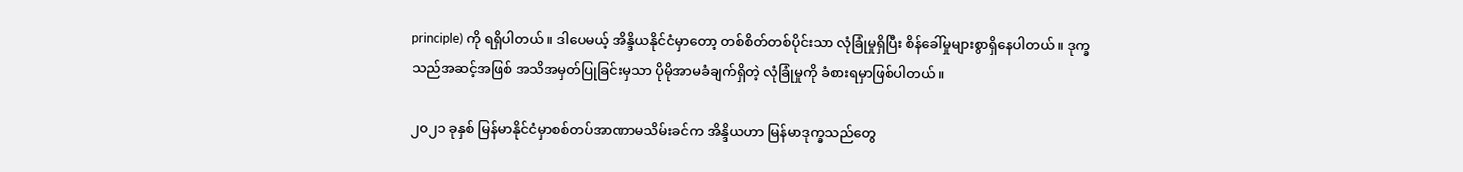principle) ကို ရရှိပါတယ်။ ဒါပေမယ့် အိန္ဒိယနိုင်ငံမှာတော့ တစ်စိတ်တစ်ပိုင်းသာ လုံခြုံမှုရှိပြီး စိန်ခေါ်မှုများစွာရှိနေပါတယ်။ ဒုက္ခသည်အဆင့်အဖြစ် အသိအမှတ်ပြုခြင်းမှသာ ပိုမိုအာမခံချက်ရှိတဲ့ လုံခြုံမှုကို ခံစားရမှာဖြစ်ပါတယ်။

၂၀၂၁ ခုနှစ် မြန်မာနိုင်ငံမှာစစ်တပ်အာဏာမသိမ်းခင်က အိန္ဒိယဟာ မြန်မာဒုက္ခသည်တွေ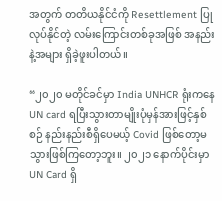အတွက် တတိယနိုင်ငံကို Resettlement ပြုလုပ်နိုင်တဲ့ လမ်းကြောင်းတစ်ခုအဖြစ် အနည်းနဲ့အများ ရှိခဲ့ဖူးပါတယ်။

“၂၀၂၀ မတိုင်ခင်မှာ India UNHCR ရုံးကနေ UN card ရပြီးသွားတာမျိုးပုံမှန်အားဖြင့်နှစ်စဉ် နည်းနည်းစီရှိပေမယ့် Covid ဖြစ်တော့မသွားဖြစ်ကြတော့ဘူး။ ၂၀၂၁ နောက်ပိုင်းမှာ UN Card ရှိ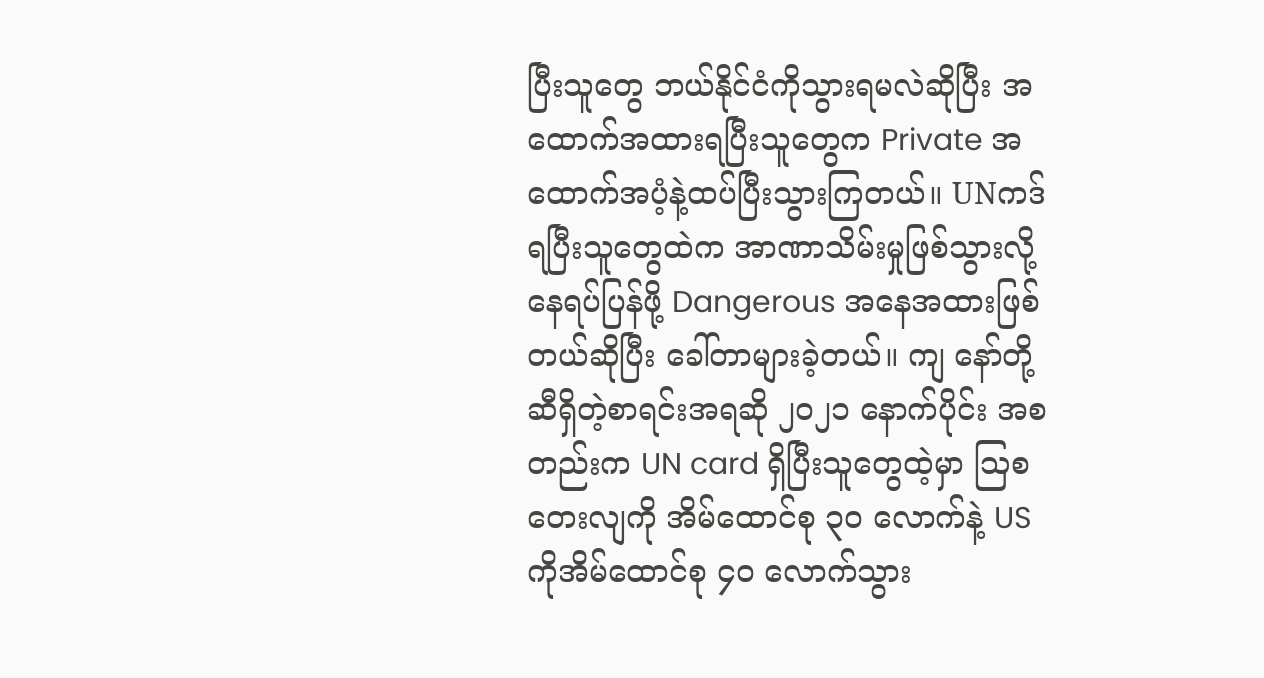ပြီးသူတွေ ဘယ်နိုင်ငံကိုသွားရမလဲဆိုပြီး အထောက်အထားရပြီးသူတွေက Private အထောက်အပံ့နဲ့ထပ်ပြီးသွားကြတယ်။ UNကဒ်ရပြီးသူတွေထဲက အာဏာသိမ်းမှုဖြစ်သွားလို့နေရပ်ပြန်ဖို့ Dangerous အနေအထားဖြစ်တယ်ဆိုပြီး ခေါ်တာများခဲ့တယ်။ ကျ နော်တို့ဆီရှိတဲ့စာရင်းအရဆို ၂၀၂၁ နောက်ပိုင်း အစတည်းက UN card ရှိပြီးသူတွေထဲ့မှာ ဩစတေးလျကို အိမ်ထောင်စု ၃၀ လောက်နဲ့ US ကိုအိမ်ထောင်စု ၄၀ လောက်သွား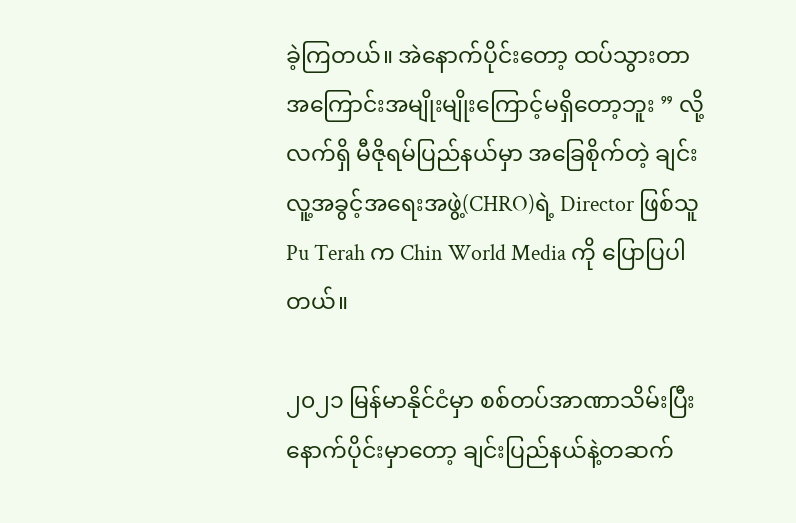ခဲ့ကြတယ်။ အဲနောက်ပိုင်းတော့ ထပ်သွားတာအကြောင်းအမျိုးမျိုးကြောင့်မရှိတော့ဘူး ” လို့ လက်ရှိ မီဇိုရမ်ပြည်နယ်မှာ အခြေစိုက်တဲ့ ချင်းလူ့အခွင့်အရေးအဖွဲ့(CHRO)ရဲ့ Director ဖြစ်သူ Pu Terah က Chin World Media ကို ပြောပြပါတယ်။

၂၀၂၁ မြန်မာနိုင်ငံမှာ စစ်တပ်အာဏာသိမ်းပြီးနောက်ပိုင်းမှာတော့ ချင်းပြည်နယ်နဲ့တဆက်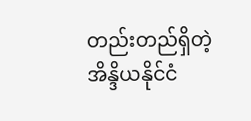တည်းတည်ရှိတဲ့ အိန္ဒိယနိုင်ငံ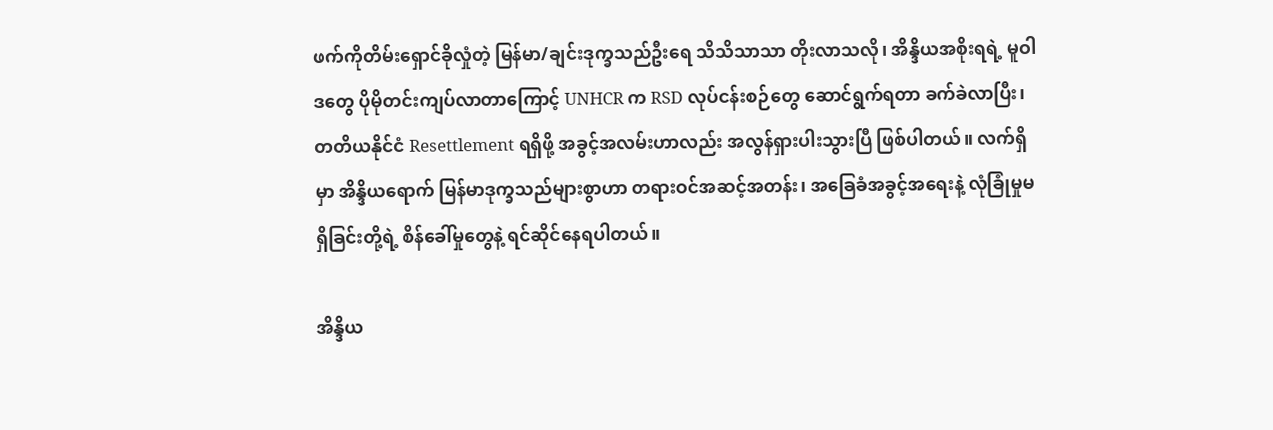ဖက်ကိုတိမ်းရှောင်ခိုလှုံတဲ့ မြန်မာ/ချင်းဒုက္ခသည်ဦးရေ သိသိသာသာ တိုးလာသလို၊ အိန္ဒိယအစိုးရရဲ့ မူဝါဒတွေ ပိုမိုတင်းကျပ်လာတာကြောင့် UNHCR က RSD လုပ်ငန်းစဉ်တွေ ဆောင်ရွက်ရတာ ခက်ခဲလာပြီး၊ တတိယနိုင်ငံ Resettlement ရရှိဖို့ အခွင့်အလမ်းဟာလည်း အလွန်ရှားပါးသွားပြီ ဖြစ်ပါတယ်။ လက်ရှိမှာ အိန္ဒိယရောက် မြန်မာဒုက္ခသည်များစွာဟာ တရားဝင်အဆင့်အတန်း၊ အခြေခံအခွင့်အရေးနဲ့ လုံခြုံမှုမရှိခြင်းတို့ရဲ့ စိန်ခေါ်မှုတွေနဲ့ ရင်ဆိုင်နေရပါတယ်။

အိန္ဒိယ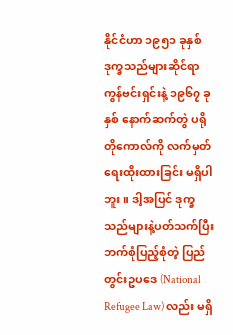နိုင်ငံဟာ ၁၉၅၁ ခုနှစ် ဒုက္ခသည်များဆိုင်ရာ ကွန်ဗင်းရှင်းနဲ့ ၁၉၆၇ ခုနှစ် နောက်ဆက်တွဲ ပရိုတိုကောလ်ကို လက်မှတ်ရေးထိုးထားခြင်း မရှိပါဘူး။ ဒါ့အပြင် ဒုက္ခသည်များနဲ့ပတ်သက်ပြီး ဘက်စုံပြည့်စုံတဲ့ ပြည်တွင်းဥပဒေ (National Refugee Law) လည်း မရှိ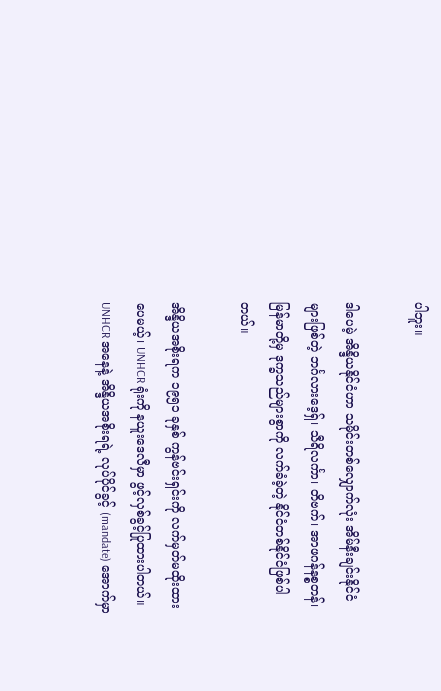ပါဘူး။

ဒါပေမဲ့ အိန္ဒိယနိုင်ငံဟာ သမိုင်းတစ်လျှောက်လုံး အိမ်နီးချင်းနိုင်ငံများဖြစ်တဲ့ ဘင်္ဂလားဒေ့ရှ်၊ သီရိလင်္ကာ၊ တိဗက်၊ အာဖဂန်နစ္စတန်၊ မြန်မာတို့မှ ဒုက္ခသည်များစွာကို လက်ခံခဲ့တဲ့ နိုင်ငံတစ်နိုင်ငံဖြစ်ပါတယ်။

အိန္ဒိယအစိုးရက ၁၉၅၁ ခုနှစ် ကွန်ဗင်းရှင်းကို လက်မှတ်မထိုးထားပေမယ့်၊ UNHCR ရုံးကို နယူးဒေလီမှာ ဖွင့်လှစ်ခွင့်ပြုထားပါတယ်။ UNHCR အနေနဲ့ အိန္ဒိယအစိုးရရဲ့ လုပ်ပိုင်ခွင့် (mandate) အောက်မှာ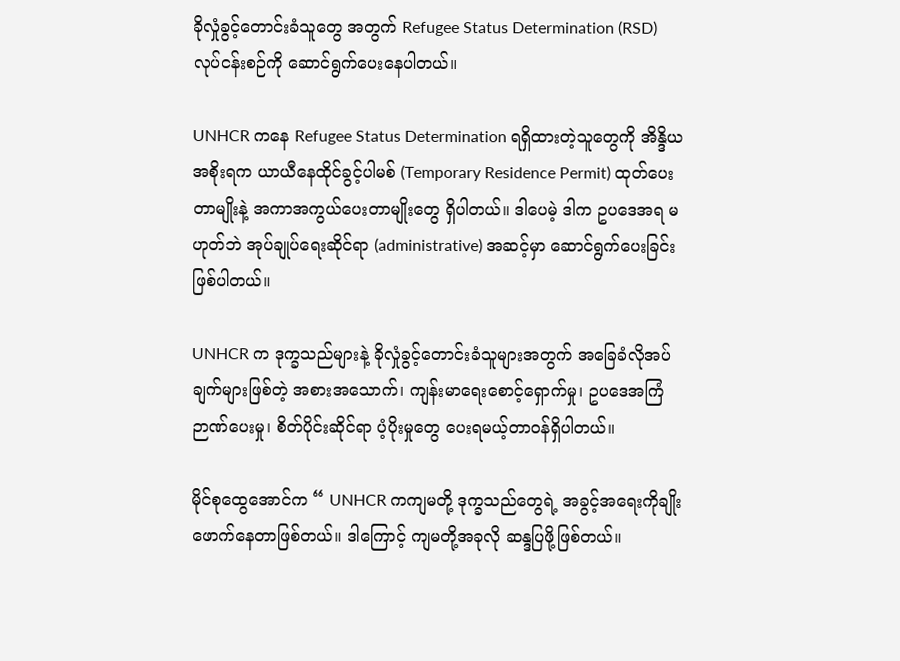ခိုလှုံခွင့်တောင်းခံသူတွေ အတွက် Refugee Status Determination (RSD) လုပ်ငန်းစဉ်ကို ဆောင်ရွက်ပေးနေပါတယ်။

UNHCR ကနေ Refugee Status Determination ရရှိထားတဲ့သူတွေကို အိန္ဒိယအစိုးရက ယာယီနေထိုင်ခွင့်ပါမစ် (Temporary Residence Permit) ထုတ်ပေးတာမျိုးနဲ့ အကာအကွယ်ပေးတာမျိုးတွေ ရှိပါတယ်။ ဒါပေမဲ့ ဒါက ဥပဒေအရ မဟုတ်ဘဲ အုပ်ချုပ်ရေးဆိုင်ရာ (administrative) အဆင့်မှာ ဆောင်ရွက်ပေးခြင်း ဖြစ်ပါတယ်။

UNHCR က ဒုက္ခသည်များနဲ့ ခိုလှုံခွင့်တောင်းခံသူများအတွက် အခြေခံလိုအပ်ချက်များဖြစ်တဲ့ အစားအသောက်၊ ကျန်းမာရေးစောင့်ရှောက်မှု၊ ဥပဒေအကြံဉာဏ်ပေးမှု၊ စိတ်ပိုင်းဆိုင်ရာ ပံ့ပိုးမှုတွေ ပေးရမယ့်တာဝန်ရှိပါတယ်။

မိုင်စုထွေအောင်က “ UNHCR ကကျမတို့ ဒုက္ခသည်တွေရဲ့ အခွင့်အရေးကိုချိုးဖောက်နေတာဖြစ်တယ်။ ဒါကြောင့် ကျမတို့အခုလို ဆန္ဒပြဖို့ဖြစ်တယ်။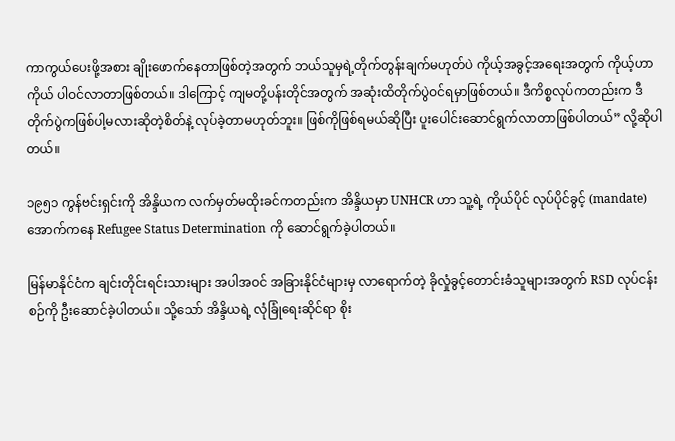ကာကွယ်ပေးဖို့အစား ချိုးဖောက်နေတာဖြစ်တဲ့အတွက် ဘယ်သူမှရဲ့တိုက်တွန်းချက်မဟုတ်ပဲ ကိုယ့်အခွင့်အရေးအတွက် ကိုယ့်ဟာကိုယ် ပါဝင်လာတာဖြစ်တယ်။ ဒါကြောင့် ကျမတို့ပန်းတိုင်အတွက် အဆုံးထိတိုက်ပွဲဝင်ရမှာဖြစ်တယ်။ ဒီကိစ္စလုပ်ကတည်းက ဒီတိုက်ပွဲကဖြစ်ပါ့မလားဆိုတဲ့စိတ်နဲ့ လုပ်ခဲ့တာမဟုတ်ဘူး။ ဖြစ်ကိုဖြစ်ရမယ်ဆိုပြီး ပူးပေါင်းဆောင်ရွက်လာတာဖြစ်ပါတယ်” လို့ဆိုပါတယ်။

၁၉၅၁ ကွန်ဗင်းရှင်းကို အိန္ဒိယက လက်မှတ်မထိုးခင်ကတည်းက အိန္ဒိယမှာ UNHCR ဟာ သူ့ရဲ့ ကိုယ်ပိုင် လုပ်ပိုင်ခွင့် (mandate) အောက်ကနေ Refugee Status Determination ကို ဆောင်ရွက်ခဲ့ပါတယ်။

မြန်မာနိုင်ငံက ချင်းတိုင်းရင်းသားများ အပါအဝင် အခြားနိုင်ငံများမှ လာရောက်တဲ့ ခိုလှုံခွင့်တောင်းခံသူများအတွက် RSD လုပ်ငန်းစဉ်ကို ဦးဆောင်ခဲ့ပါတယ်။ သို့သော် အိန္ဒိယရဲ့ လုံခြုံရေးဆိုင်ရာ စိုး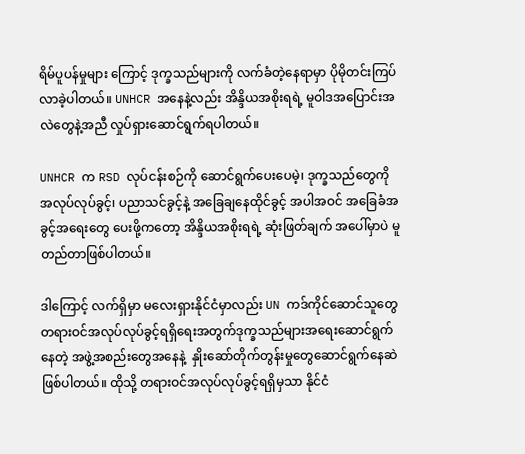ရိမ်ပူပန်မှုများ ကြောင့် ဒုက္ခသည်များကို လက်ခံတဲ့နေရာမှာ ပိုမိုတင်းကြပ်လာခဲ့ပါတယ်။ UNHCR အနေနဲ့လည်း အိန္ဒိယအစိုးရရဲ့ မူဝါဒအပြောင်းအလဲတွေနဲ့အညီ လှုပ်ရှားဆောင်ရွက်ရပါတယ်။

UNHCR က RSD လုပ်ငန်းစဉ်ကို ဆောင်ရွက်ပေးပေမဲ့၊ ဒုက္ခသည်တွေကို အလုပ်လုပ်ခွင့်၊ ပညာသင်ခွင့်နဲ့ အခြေချနေထိုင်ခွင့် အပါအဝင် အခြေခံအခွင့်အရေးတွေ ပေးဖို့ကတော့ အိန္ဒိယအစိုးရရဲ့ ဆုံးဖြတ်ချက် အပေါ်မှာပဲ မူတည်တာဖြစ်ပါတယ်။

ဒါကြောင့် လက်ရှိမှာ မလေးရှားနိုင်ငံမှာလည်း UN ကဒ်ကိုင်ဆောင်သူတွေ တရားဝင်အလုပ်လုပ်ခွင့်ရရှိရေးအတွက်ဒုက္ခသည်များအရေးဆောင်ရွက်နေတဲ့ အဖွဲ့အစည်းတွေအနေနဲ့  နှိုးဆော်တိုက်တွန်းမှုတွေဆောင်ရွက်နေဆဲဖြစ်ပါတယ်။ ထိုသို့ တရားဝင်အလုပ်လုပ်ခွင့်ရရှိမှသာ နိုင်ငံ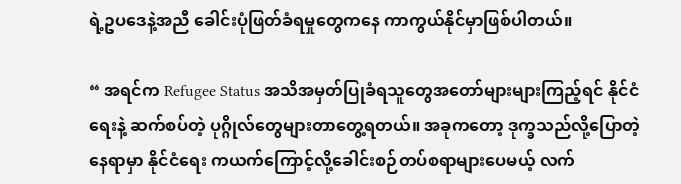ရဲ့ဥပဒေနဲ့အညီ ခေါင်းပုံဖြတ်ခံရမှုတွေကနေ ကာကွယ်နိုင်မှာဖြစ်ပါတယ်။

“ အရင်က Refugee Status အသိအမှတ်ပြုခံရသူတွေအတော်များများကြည့်ရင် နိုင်ငံရေးနဲ့ ဆက်စပ်တဲ့ ပုဂ္ဂိုလ်တွေများတာတွေ့ရတယ်။ အခုကတော့ ဒုက္ခသည်လို့ပြောတဲ့နေရာမှာ နိုင်ငံရေး ကယက်ကြောင့်လို့ခေါင်းစဉ်တပ်စရာများပေမယ့် လက်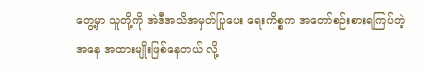တွေ့မှာ သူတို့ကို အဲဒီအသိအမှတ်ပြုပေး ရေးကိစ္စက အတော်စဉ်းစားရကြပ်တဲ့အနေ အထားမျိုးဖြစ်နေတယ် လို့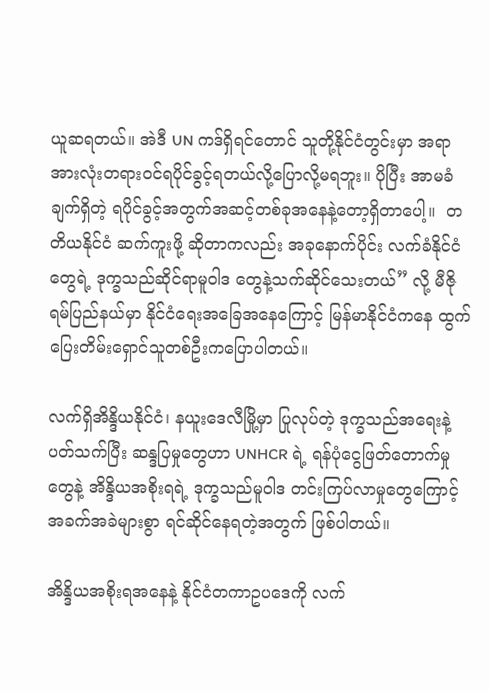ယူဆရတယ်။ အဲဒီ UN ကဒ်ရှိရင်တောင် သူတို့နိုင်ငံတွင်းမှာ အရာအားလုံးတရားဝင်ရပိုင်ခွင့်ရတယ်လို့ပြောလို့မရဘူး။ ပိုပြီး အာမခံချက်ရှိတဲ့ ရပိုင်ခွင့်အတွက်အဆင့်တစ်ခုအနေနဲ့တော့ရှိတာပေါ့။  တတိယနိုင်ငံ ဆက်ကူးဖို့ ဆိုတာကလည်း အခုနောက်ပိုင်း လက်ခံနိုင်ငံတွေရဲ့ ဒုက္ခသည်ဆိုင်ရာမူဝါဒ တွေနဲ့သက်ဆိုင်သေးတယ်” လို့ မီဇိုရမ်ပြည်နယ်မှာ နိုင်ငံရေးအခြေအနေကြောင့် မြန်မာနိုင်ငံကနေ ထွက်ပြေးတိမ်းရှောင်သူတစ်ဦးကပြောပါတယ်။

လက်ရှိအိန္ဒိယနိုင်ငံ၊ နယူးဒေလီမြို့မှာ ပြုလုပ်တဲ့ ဒုက္ခသည်အရေးနဲ့ပတ်သက်ပြီး ဆန္ဒပြမှုတွေဟာ UNHCR ရဲ့ ရန်ပုံငွေဖြတ်တောက်မှုတွေနဲ့ အိန္ဒိယအစိုးရရဲ့ ဒုက္ခသည်မူဝါဒ တင်းကြပ်လာမှုတွေကြောင့် အခက်အခဲများစွာ ရင်ဆိုင်နေရတဲ့အတွက် ဖြစ်ပါတယ်။

အိန္ဒိယအစိုးရအနေနဲ့ နိုင်ငံတကာဥပဒေကို လက်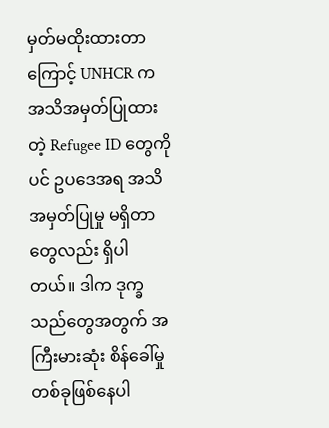မှတ်မထိုးထားတာကြောင့် UNHCR က အသိအမှတ်ပြုထားတဲ့ Refugee ID တွေကိုပင် ဥပဒေအရ အသိအမှတ်ပြုမှု မရှိတာတွေလည်း ရှိပါတယ်။ ဒါက ဒုက္ခသည်တွေအတွက် အကြီးမားဆုံး စိန်ခေါ်မှုတစ်ခုဖြစ်နေပါ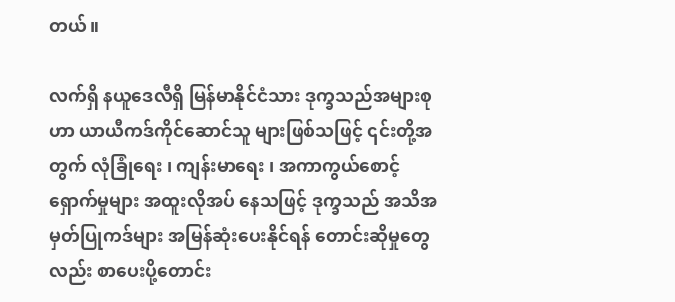တယ်။

လက်ရှိ နယူဒေလီရှိ မြန်မာနိုင်ငံသား ဒုက္ခသည်အများစုဟာ ယာယီကဒ်ကိုင်ဆောင်သူ များဖြစ်သဖြင့် ၎င်းတို့အတွက် လုံခြုံရေး ၊ ကျန်းမာရေး ၊ အကာကွယ်စောင့်ရှောက်မှုများ အထူးလိုအပ် နေသဖြင့် ဒုက္ခသည် အသိအမှတ်ပြုကဒ်များ အမြန်ဆုံးပေးနိုင်ရန် တောင်းဆိုမှုတွေလည်း စာပေးပို့တောင်း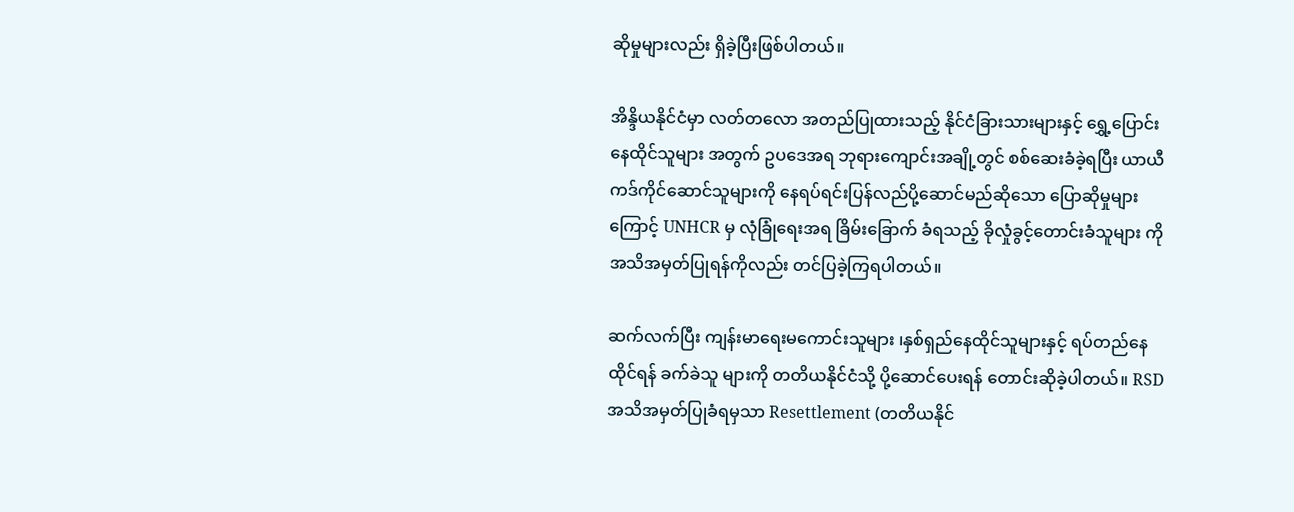ဆိုမှုများလည်း ရှိခဲ့ပြီးဖြစ်ပါတယ်။

အိန္ဒိယနိုင်ငံမှာ လတ်တလော အတည်ပြုထားသည့် နိုင်ငံခြားသားများနှင့် ရွှေ့ပြောင်းနေထိုင်သူများ အတွက် ဥပဒေအရ ဘုရားကျောင်းအချို့တွင် စစ်ဆေးခံခဲ့ရပြီး ယာယီကဒ်ကိုင်ဆောင်သူများကို နေရပ်ရင်းပြန်လည်ပို့ဆောင်မည်ဆိုသော ပြောဆိုမှုများကြောင့် UNHCR မှ လုံခြုံရေးအရ ခြိမ်းခြောက် ခံရသည့် ခိုလှုံခွင့်တောင်းခံသူများ ကို အသိအမှတ်ပြုရန်ကိုလည်း တင်ပြခဲ့ကြရပါတယ်။

ဆက်လက်ပြီး ကျန်းမာရေးမကောင်းသူများ ၊နှစ်ရှည်နေထိုင်သူများနှင့် ရပ်တည်နေထိုင်ရန် ခက်ခဲသူ များကို တတိယနိုင်ငံသို့ ပို့ဆောင်ပေးရန် တောင်းဆိုခဲ့ပါတယ်။ RSD အသိအမှတ်ပြုခံရမှသာ Resettlement (တတိယနိုင်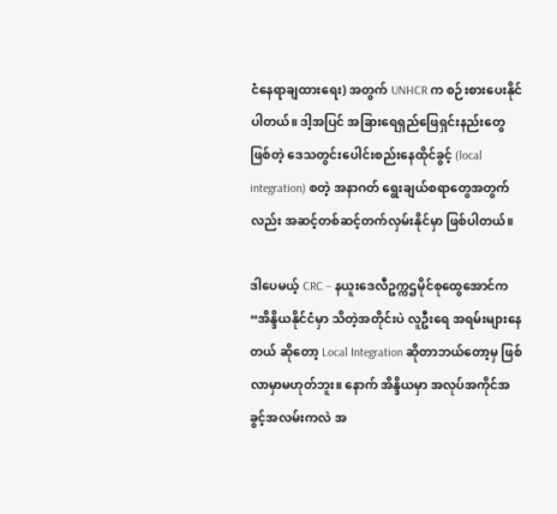ငံနေရာချထားရေး) အတွက် UNHCR က စဉ်းစားပေးနိုင်ပါတယ်။ ဒါ့အပြင် အခြားရေရှည်ဖြေရှင်းနည်းတွေဖြစ်တဲ့ ဒေသတွင်းပေါင်းစည်းနေထိုင်ခွင့် (local integration) စတဲ့ အနာဂတ် ရွေးချယ်စရာတွေအတွက်လည်း အဆင့်တစ်ဆင့်တက်လှမ်းနိုင်မှာ ဖြစ်ပါတယ်။

ဒါပေမယ့် CRC – နယူးဒေလီဥက္ကဌမိုင်စုထွေအောင်က “အိန္ဒိယနိုင်ငံမှာ သိတဲ့အတိုင်းပဲ လူဦးရေ အရမ်းများနေတယ် ဆိုတော့ Local Integration ဆိုတာဘယ်တော့မှ ဖြစ်လာမှာမဟုတ်ဘူး။ နောက် အိန္ဒိယမှာ အလုပ်အကိုင်အခွင့်အလမ်းကလဲ အ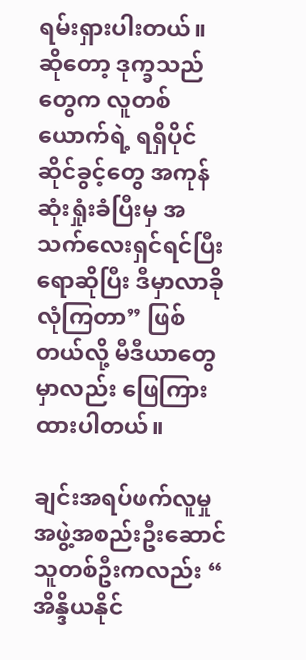ရမ်းရှားပါးတယ်။ ဆိုတော့ ဒုက္ခသည်တွေက လူတစ်ယောက်ရဲ့ ရရှိပိုင်ဆိုင်ခွင့်တွေ အကုန်ဆုံးရှုံးခံပြီးမှ အသက်လေးရှင်ရင်ပြီးရောဆိုပြီး ဒီမှာလာခိုလုံကြတာ” ဖြစ်တယ်လို့ မီဒီယာတွေမှာလည်း ဖြေကြားထားပါတယ်။

ချင်းအရပ်ဖက်လူမှုအဖွဲ့အစည်းဦးဆောင်သူတစ်ဦးကလည်း “ အိန္ဒိယနိုင်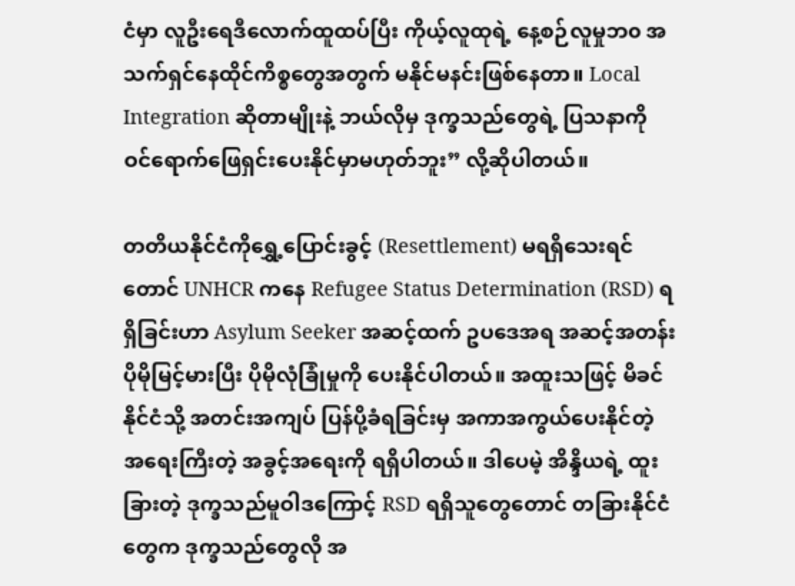ငံမှာ လူဦးရေဒီလောက်ထူထပ်ပြီး ကိုယ့်လူထုရဲ့ နေ့စဉ်လူမှုဘ၀ အသက်ရှင်နေထိုင်ကိစ္စတွေအတွက် မနိုင်မနင်းဖြစ်နေတာ။ Local Integration ဆိုတာမျိုးနဲ့ ဘယ်လိုမှ ဒုက္ခသည်တွေရဲ့ ပြသနာကို ဝင်ရောက်ဖြေရှင်းပေးနိုင်မှာမဟုတ်ဘူး” လို့ဆိုပါတယ်။

တတိယနိုင်ငံကိုရွှေ့ပြောင်းခွင့် (Resettlement) မရရှိသေးရင်တောင် UNHCR ကနေ Refugee Status Determination (RSD) ရရှိခြင်းဟာ Asylum Seeker အဆင့်ထက် ဥပဒေအရ အဆင့်အတန်း ပိုမိုမြင့်မားပြီး ပိုမိုလုံခြုံမှုကို ပေးနိုင်ပါတယ်။ အထူးသဖြင့် မိခင်နိုင်ငံသို့ အတင်းအကျပ် ပြန်ပို့ခံရခြင်းမှ အကာအကွယ်ပေးနိုင်တဲ့ အရေးကြီးတဲ့ အခွင့်အရေးကို ရရှိပါတယ်။ ဒါပေမဲ့ အိန္ဒိယရဲ့ ထူးခြားတဲ့ ဒုက္ခသည်မူဝါဒကြောင့် RSD ရရှိသူတွေတောင် တခြားနိုင်ငံတွေက ဒုက္ခသည်တွေလို အ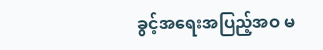ခွင့်အရေးအပြည့်အဝ မ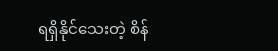ရရှိနိုင်သေးတဲ့ စိန်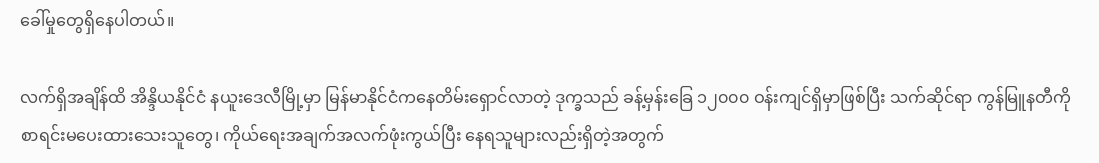ခေါ်မှုတွေရှိနေပါတယ်။

လက်ရှိအချိန်ထိ အိန္ဒိယနိုင်ငံ နယူးဒေလီမြို့မှာ မြန်မာနိုင်ငံကနေတိမ်းရှောင်လာတဲ့ ဒုက္ခသည် ခန့်မှန်းခြေ ၁၂၀၀၀ ဝန်းကျင်ရှိမှာဖြစ်ပြီး သက်ဆိုင်ရာ ကွန်မြူနတီကို စာရင်းမပေးထားသေးသူတွေ၊ ကိုယ်ရေးအချက်အလက်ဖုံးကွယ်ပြီး နေရသူများလည်းရှိတဲ့အတွက်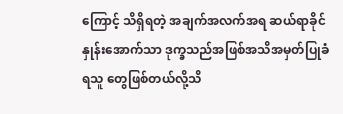ကြောင့် သိရှိရတဲ့ အချက်အလက်အရ ဆယ်ရာခိုင်နှုန်းအောက်သာ ဒုက္ခသည်အဖြစ်အသိအမှတ်ပြုခံရသူ တွေဖြစ်တယ်လို့သိ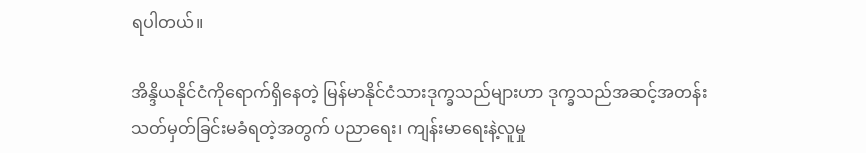ရပါတယ်။

အိန္ဒိယနိုင်ငံကိုရောက်ရှိနေတဲ့ မြန်မာနိုင်ငံသားဒုက္ခသည်များဟာ ဒုက္ခသည်အဆင့်အတန်းသတ်မှတ်ခြင်းမခံရတဲ့အတွက် ပညာရေး၊ ကျန်းမာရေးနဲ့လူမှု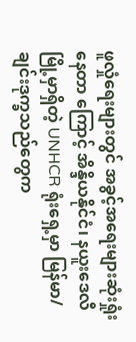ဖူလှုံရေးများတွင် အခွင့်အရေးများဆုံးရှုံး နေတာ ကြောင့် အိန္ဒိယနိုင်ငံ၊ နယူးဒေလီမြို့မှာရှိတဲ့ UNHCR ရုံးရှေ့မှာ မြန်မာ/ချင်းဒုက္ခသည်တွေက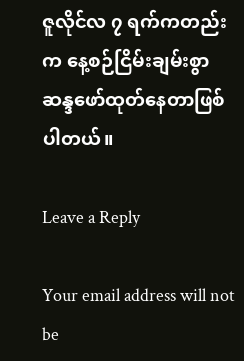ဇူလိုင်လ ၇ ရက်ကတည်းက နေ့စဉ်ငြိမ်းချမ်းစွာဆန္ဒဖော်ထုတ်နေတာဖြစ်ပါတယ်။

Leave a Reply

Your email address will not be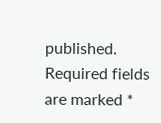published. Required fields are marked *